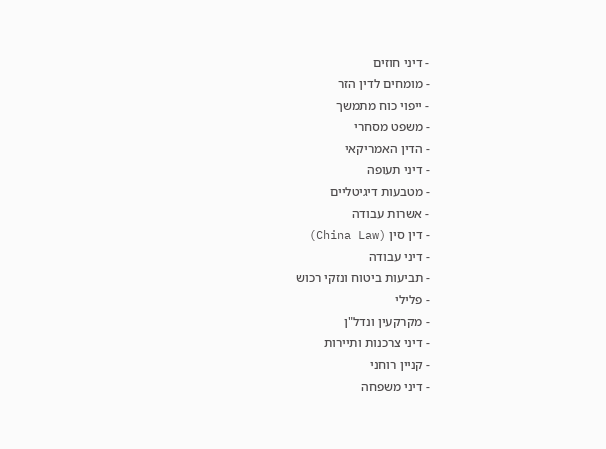- דיני חוזים
- מומחים לדין הזר
- ייפוי כוח מתמשך
- משפט מסחרי
- הדין האמריקאי
- דיני תעופה
- מטבעות דיגיטליים
- אשרות עבודה
- דין סין (China Law)
- דיני עבודה
- תביעות ביטוח ונזקי רכוש
- פלילי
- מקרקעין ונדל"ן
- דיני צרכנות ותיירות
- קניין רוחני
- דיני משפחה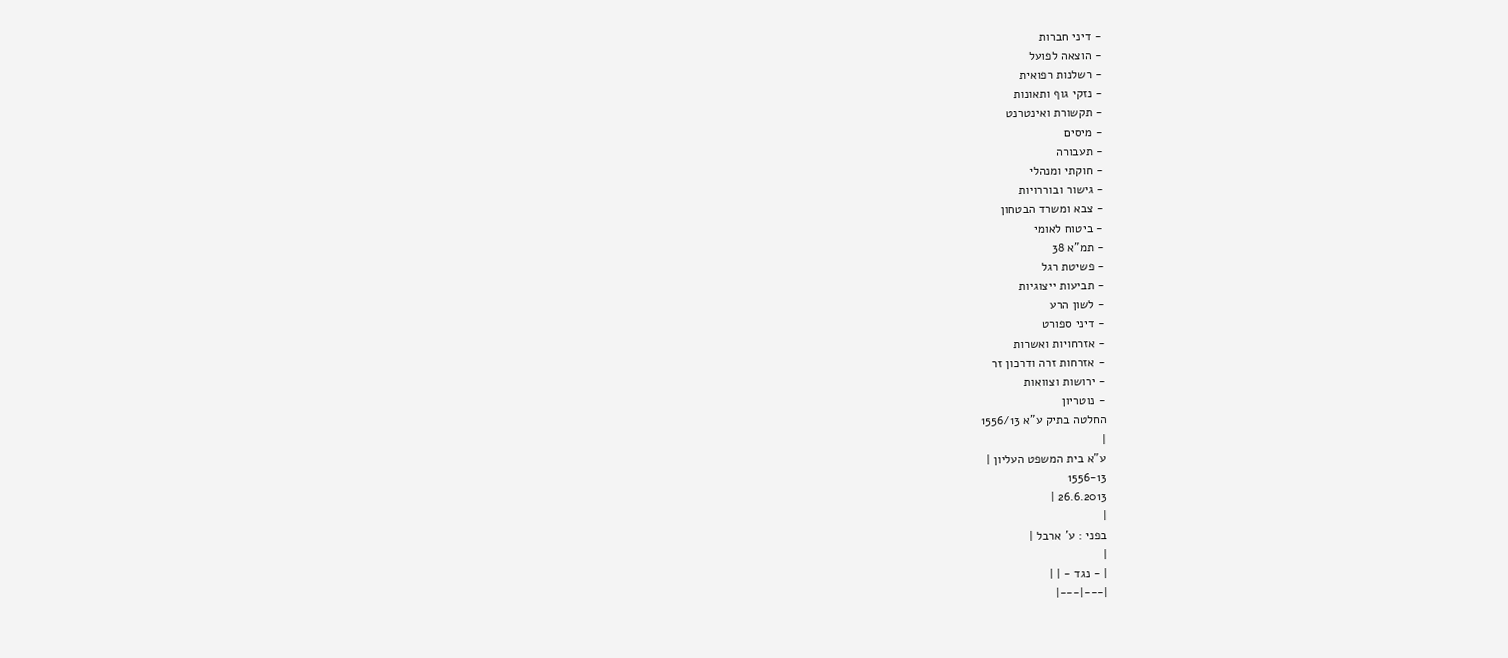- דיני חברות
- הוצאה לפועל
- רשלנות רפואית
- נזקי גוף ותאונות
- תקשורת ואינטרנט
- מיסים
- תעבורה
- חוקתי ומנהלי
- גישור ובוררויות
- צבא ומשרד הבטחון
- ביטוח לאומי
- תמ"א 38
- פשיטת רגל
- תביעות ייצוגיות
- לשון הרע
- דיני ספורט
- אזרחויות ואשרות
- אזרחות זרה ודרכון זר
- ירושות וצוואות
- נוטריון
החלטה בתיק ע"א 1556/13
|
ע"א בית המשפט העליון |
1556-13
26.6.2013 |
|
בפני : ע' ארבל |
|
| - נגד - | |
|---|---|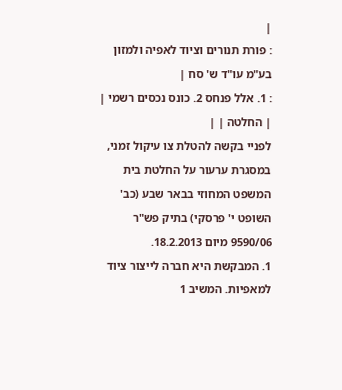|
: פורת תנורים וציוד לאפיה ולמזון בע"מ עו"ד ש' סח |
: 1. אלל פנחס 2. כונס נכסים רשמי |
| החלטה | |
לפניי בקשה להטלת צו עיקול זמני, במסגרת ערעור על החלטת בית המשפט המחוזי בבאר שבע (כב' השופט י' פרסקי) בתיק פש"ר 9590/06 מיום 18.2.2013.
1. המבקשת היא חברה לייצור ציוד למאפיות. המשיב 1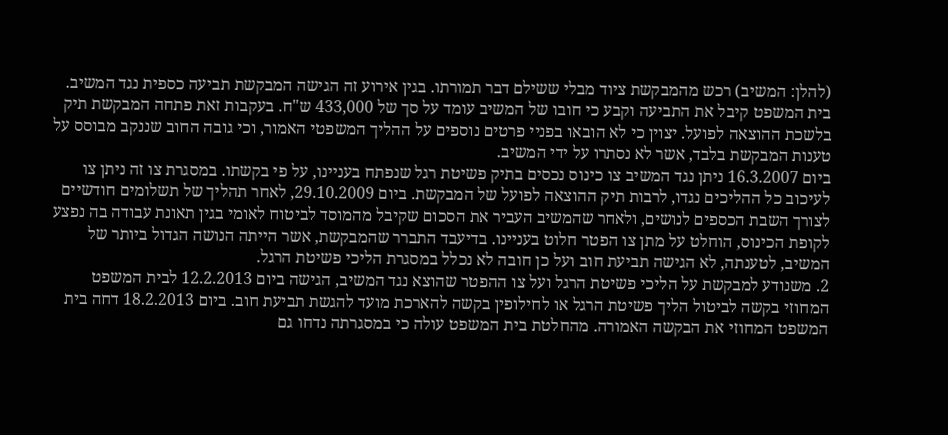(להלן: המשיב) רכש מהמבקשת ציוד מבלי ששילם דבר תמורתו. בגין אירוע זה הגישה המבקשת תביעה כספית נגד המשיב. בית המשפט קיבל את התביעה וקבע כי חובו של המשיב עומד על סך של 433,000 ש"ח. בעקבות זאת פתחה המבקשת תיק בלשכת ההוצאה לפועל. יצוין כי לא הובאו בפניי פרטים נוספים על ההליך המשפטי האמור, וכי גובה החוב שננקב מבוסס על טענות המבקשת בלבד, אשר לא נסתרו על ידי המשיב.
ביום 16.3.2007 ניתן נגד המשיב צו כינוס נכסים בתיק פשיטת רגל שנפתח בעניינו, על פי בקשתו. במסגרת צו זה ניתן צו לעיכוב כל ההליכים נגדו, לרבות תיק ההוצאה לפועל של המבקשת. ביום 29.10.2009, לאחר תהליך של תשלומים חודשיים לצורך השבת הכספים לנושים, ולאחר שהמשיב העביר את הסכום שקיבל מהמוסד לביטוח לאומי בגין תאונת עבודה בה נפצע לקופת הכינוס, הוחלט על מתן צו הפטר חלוט בעניינו. בדיעבד התברר שהמבקשת, אשר הייתה הנושה הגדול ביותר של המשיב, לטענתה, לא הגישה תביעת חוב ועל כן חובה לא נכלל במסגרת הליכי פשיטת הרגל.
2. משנודע למבקשת על הליכי פשיטת הרגל ועל צו ההפטר שהוצא נגד המשיב, הגישה ביום 12.2.2013 לבית המשפט המחוזי בקשה לביטול הליך פשיטת הרגל או לחילופין בקשה להארכת מועד להגשת תביעת חוב. ביום 18.2.2013 דחה בית המשפט המחוזי את הבקשה האמורה. מהחלטת בית המשפט עולה כי במסגרתה נדחו גם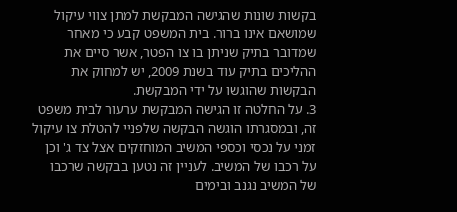בקשות שונות שהגישה המבקשת למתן צווי עיקול שמושאם אינו ברור. בית המשפט קבע כי מאחר שמדובר בתיק שניתן בו צו הפטר, אשר סיים את ההליכים בתיק עוד בשנת 2009, יש למחוק את הבקשות שהוגשו על ידי המבקשת.
3. על החלטה זו הגישה המבקשת ערעור לבית משפט זה, ובמסגרתו הוגשה הבקשה שלפניי להטלת צו עיקול זמני על נכסי וכספי המשיב המוחזקים אצל צד ג' וכן על רכבו של המשיב. לעניין זה נטען בבקשה שרכבו של המשיב נגנב ובימים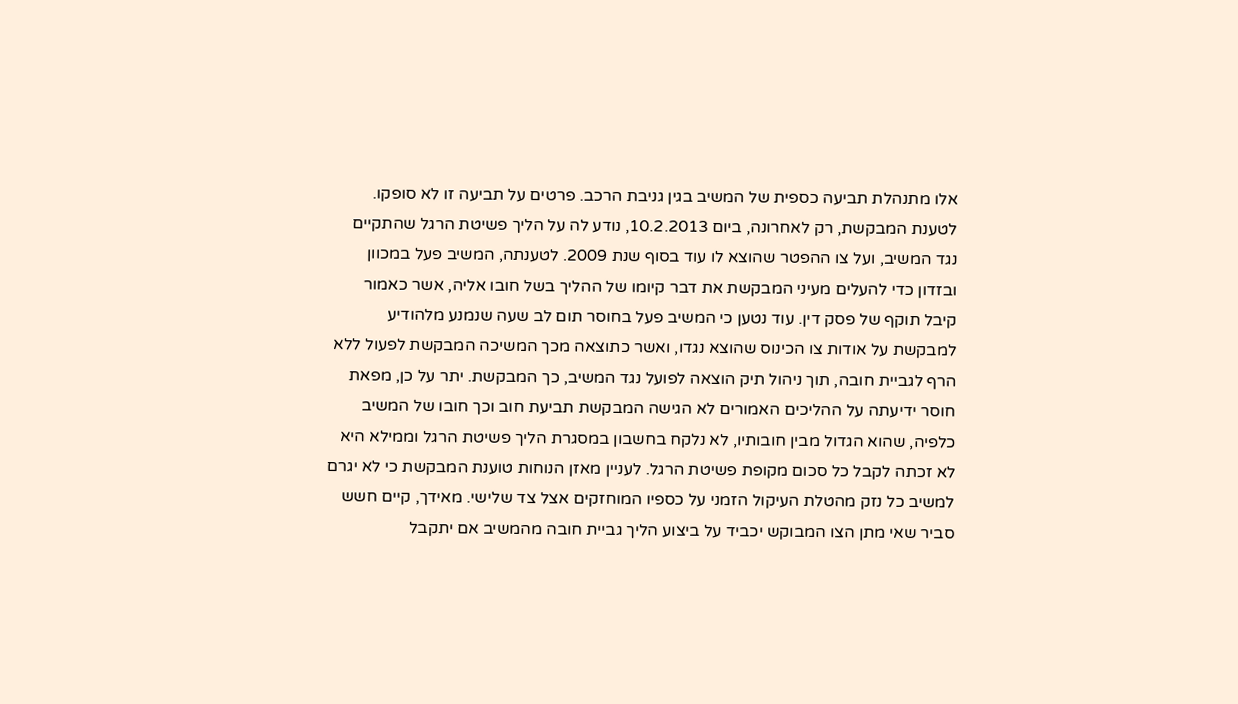אלו מתנהלת תביעה כספית של המשיב בגין גניבת הרכב. פרטים על תביעה זו לא סופקו.
לטענת המבקשת, רק לאחרונה, ביום 10.2.2013, נודע לה על הליך פשיטת הרגל שהתקיים נגד המשיב, ועל צו ההפטר שהוצא לו עוד בסוף שנת 2009. לטענתה, המשיב פעל במכוון ובזדון כדי להעלים מעיני המבקשת את דבר קיומו של ההליך בשל חובו אליה, אשר כאמור קיבל תוקף של פסק דין. עוד נטען כי המשיב פעל בחוסר תום לב שעה שנמנע מלהודיע למבקשת על אודות צו הכינוס שהוצא נגדו, ואשר כתוצאה מכך המשיכה המבקשת לפעול ללא הרף לגביית חובה, תוך ניהול תיק הוצאה לפועל נגד המשיב, כך המבקשת. יתר על כן, מפאת חוסר ידיעתה על ההליכים האמורים לא הגישה המבקשת תביעת חוב וכך חובו של המשיב כלפיה, שהוא הגדול מבין חובותיו, לא נלקח בחשבון במסגרת הליך פשיטת הרגל וממילא היא לא זכתה לקבל כל סכום מקופת פשיטת הרגל. לעניין מאזן הנוחות טוענת המבקשת כי לא יגרם למשיב כל נזק מהטלת העיקול הזמני על כספיו המוחזקים אצל צד שלישי. מאידך, קיים חשש סביר שאי מתן הצו המבוקש יכביד על ביצוע הליך גביית חובה מהמשיב אם יתקבל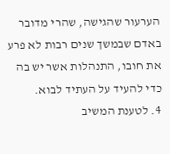הערעור שהגישה, שהרי מדובר באדם שבמשך שנים רבות לא פרע את חובו, התנהלות אשר יש בה כדי להעיד על העתיד לבוא.
4. לטענת המשיב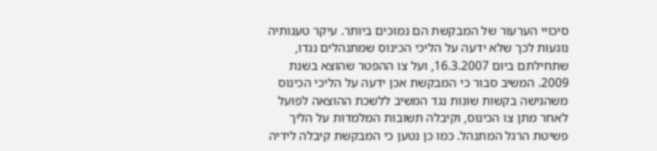סיכויי הערעור של המבקשת הם נמוכים ביותר. עיקר טענותיה נוגעות לכך שלא ידעה על הליכי הכינוס שמתנהלים נגדו, שתחילתם ביום 16.3.2007, ועל צו ההפטר שהוצא בשנת 2009. המשיב סבור כי המבקשת אכן ידעה על הליכי הכינוס משהגישה בקשות שונות נגד המשיב ללשכת ההוצאה לפועל לאחר מתן צו הכינוס, וקיבלה תשובות המלמדות על הליך פשיטת הרגל המתנהל. כמו כן נטען כי המבקשת קיבלה לידיה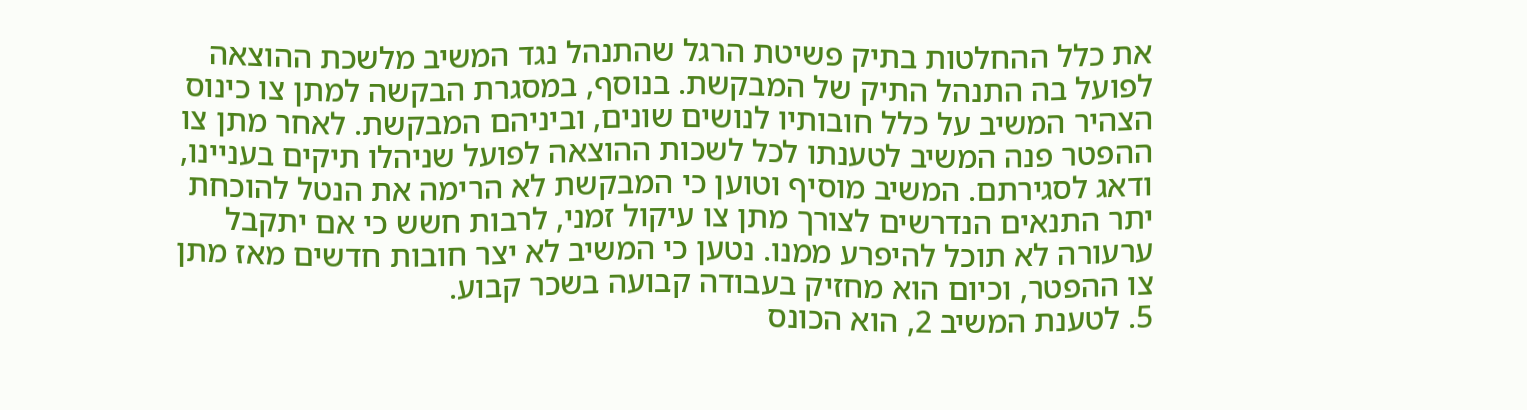את כלל ההחלטות בתיק פשיטת הרגל שהתנהל נגד המשיב מלשכת ההוצאה לפועל בה התנהל התיק של המבקשת. בנוסף, במסגרת הבקשה למתן צו כינוס הצהיר המשיב על כלל חובותיו לנושים שונים, וביניהם המבקשת. לאחר מתן צו ההפטר פנה המשיב לטענתו לכל לשכות ההוצאה לפועל שניהלו תיקים בעניינו, ודאג לסגירתם. המשיב מוסיף וטוען כי המבקשת לא הרימה את הנטל להוכחת יתר התנאים הנדרשים לצורך מתן צו עיקול זמני, לרבות חשש כי אם יתקבל ערעורה לא תוכל להיפרע ממנו. נטען כי המשיב לא יצר חובות חדשים מאז מתן צו ההפטר, וכיום הוא מחזיק בעבודה קבועה בשכר קבוע.
5. לטענת המשיב 2, הוא הכונס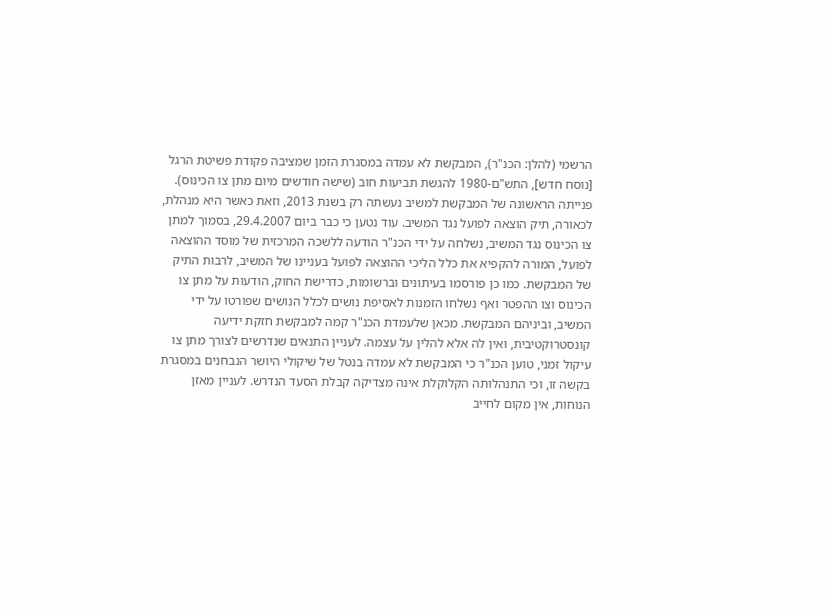הרשמי (להלן: הכנ"ר), המבקשת לא עמדה במסגרת הזמן שמציבה פקודת פשיטת הרגל [נוסח חדש], התש"ם-1980 להגשת תביעות חוב (שישה חודשים מיום מתן צו הכינוס). פנייתה הראשונה של המבקשת למשיב נעשתה רק בשנת 2013, וזאת כאשר היא מנהלת, לכאורה, תיק הוצאה לפועל נגד המשיב. עוד נטען כי כבר ביום 29.4.2007, בסמוך למתן צו הכינוס נגד המשיב, נשלחה על ידי הכנ"ר הודעה ללשכה המרכזית של מוסד ההוצאה לפועל, המורה להקפיא את כלל הליכי ההוצאה לפועל בעניינו של המשיב, לרבות התיק של המבקשת. כמו כן פורסמו בעיתונים וברשומות, כדרישת החוק, הודעות על מתן צו הכינוס וצו ההפטר ואף נשלחו הזמנות לאסיפת נושים לכלל הנושים שפורטו על ידי המשיב, וביניהם המבקשת. מכאן שלעמדת הכנ"ר קמה למבקשת חזקת ידיעה קונסטרוקטיבית, ואין לה אלא להלין על עצמה. לעניין התנאים שנדרשים לצורך מתן צו עיקול זמני, טוען הכנ"ר כי המבקשת לא עמדה בנטל של שיקולי היושר הנבחנים במסגרת בקשה זו, וכי התנהלותה הקלוקלת אינה מצדיקה קבלת הסעד הנדרש. לעניין מאזן הנוחות, אין מקום לחייב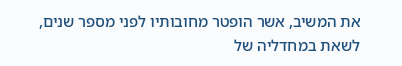את המשיב, אשר הופטר מחובותיו לפני מספר שנים, לשאת במחדליה של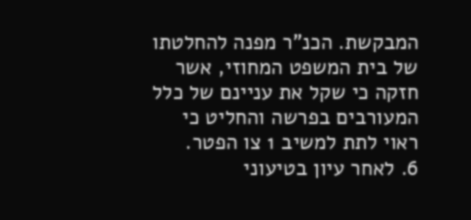המבקשת. הכנ"ר מפנה להחלטתו של בית המשפט המחוזי, אשר חזקה כי שקל את עניינם של כלל המעורבים בפרשה והחליט כי ראוי לתת למשיב 1 צו הפטר.
6. לאחר עיון בטיעוני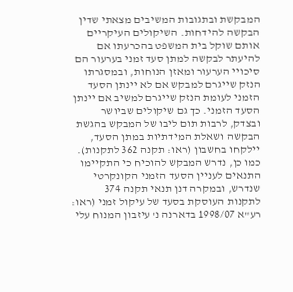המבקשת ובתגובות המשיבים מצאתי שדין הבקשה להידחות. השיקולים העיקריים אותם שוקל בית המשפט בהכרעתו אם להיעתר לבקשה למתן סעד זמני בערעור הם סיכויי הערעור ומאזן הנוחות, ובמסגרתו הנזק שייגרם למבקש אם לא יינתן הסעד הזמני לעומת הנזק שייגרם למשיב אם יינתן הסעד הזמני. כך גם שיקולים שביושר ובצדק, לרבות תום ליבו של המבקש בהגשת הבקשה ושאלת המידתיות במתן הסעד, יילקחו בחשבון (ראו: תקנה 362 לתקנות). כמו כן, נדרש המבקש להוכיח כי התקיימו התנאים לעניין הסעד הזמני הקונקרטי שנדרש, ובמקרה דנן תנאי תקנה 374 לתקנות העוסקת בסעד של עיקול זמני (ראו: רע"א 1998/07 בדארנה נ' עיזבון המנוח עלי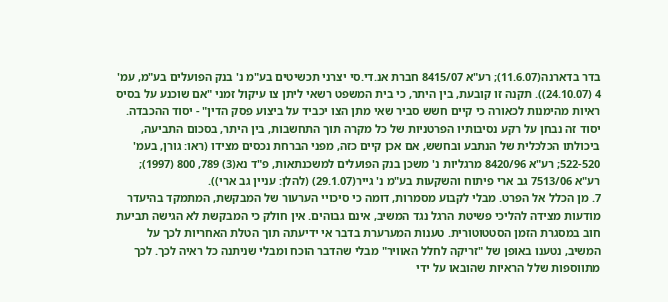בדר בדארנה(11.6.07); רע"א 8415/07 חברת אנ.די.סי יצרני תכשיטים בע"מ נ' בנק הפועלים בע"מ, עמ' 4 (24.10.07)). תקנה זו קובעת, בין היתר, כי בית המשפט רשאי ליתן צו עיקול זמני "אם שוכנע על בסיס ראיות מהימנות לכאורה כי קיים חשש סביר שאי מתן הצו יכביד על ביצוע פסק הדין" - יסוד ההכבדה. יסוד זה נבחן על רקע נסיבותיו הפרטניות של כל מקרה תוך התחשבות, בין היתר, בסכום התביעה, ביכולתו הכלכלית של הנתבע ובחשש, אם אכן קיים כזה, מפני הברחת נכסים מצידו (ראו: גורן, בעמ' 522-520; רע"א 8420/96 מרגליות נ' משכן בנק הפועלים למשכנתאות, פ"ד נא(3) 789, 800 (1997); רע"א 7513/06 גב ארי פיתוח והשקעות בע"מ נ' גייר(29.1.07) (להלן: עניין גב ארי)).
7. מן הכלל אל הפרט. מבלי לקבוע מסמרות, דומה כי סיכויי הערעור של המבקשת, המתמקד בהיעדר מודעות מצידה להליכי פשיטת הרגל נגד המשיב, אינם גבוהים. אין חולק כי המבקשת לא הגישה תביעת חוב במסגרת הזמן הסטטוטורית. טענות המערערת בדבר אי ידיעתה תוך הטלת האחריות לכך על המשיב, נטענו באופן של "זריקה לחלל האוויר" מבלי שהדבר הוכח ומבלי שניתנה כל ראיה לכך. לכך מתווספות שלל הראיות שהובאו על ידי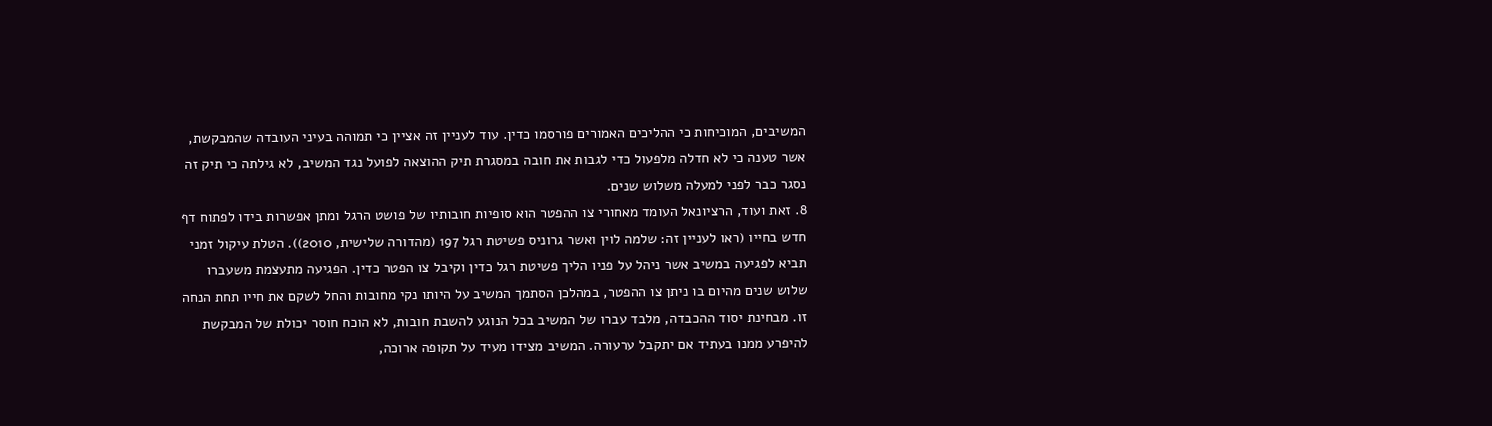המשיבים, המוכיחות כי ההליכים האמורים פורסמו כדין. עוד לעניין זה אציין כי תמוהה בעיני העובדה שהמבקשת, אשר טענה כי לא חדלה מלפעול כדי לגבות את חובה במסגרת תיק ההוצאה לפועל נגד המשיב, לא גילתה כי תיק זה נסגר כבר לפני למעלה משלוש שנים.
8. זאת ועוד, הרציונאל העומד מאחורי צו ההפטר הוא סופיות חובותיו של פושט הרגל ומתן אפשרות בידו לפתוח דף חדש בחייו (ראו לעניין זה: שלמה לוין ואשר גרוניס פשיטת רגל 197 (מהדורה שלישית, 2010)). הטלת עיקול זמני תביא לפגיעה במשיב אשר ניהל על פניו הליך פשיטת רגל כדין וקיבל צו הפטר כדין. הפגיעה מתעצמת משעברו שלוש שנים מהיום בו ניתן צו ההפטר, במהלכן הסתמך המשיב על היותו נקי מחובות והחל לשקם את חייו תחת הנחה זו. מבחינת יסוד ההכבדה, מלבד עברו של המשיב בכל הנוגע להשבת חובות, לא הוכח חוסר יכולת של המבקשת להיפרע ממנו בעתיד אם יתקבל ערעורה. המשיב מצידו מעיד על תקופה ארוכה,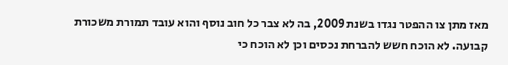מאז מתן צו ההפטר נגדו בשנת 2009, בה לא צבר כל חוב נוסף והוא עובד תמורת משכורת קבועה. לא הוכח חשש להברחת נכסים וכן לא הוכח כי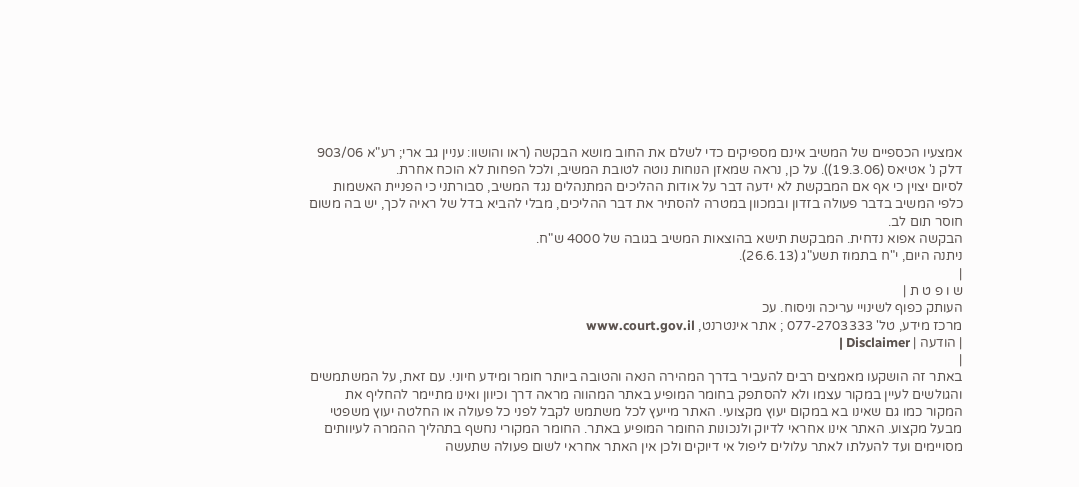אמצעיו הכספיים של המשיב אינם מספיקים כדי לשלם את החוב מושא הבקשה (ראו והושוו: עניין גב ארי; רע"א 903/06 דלק נ' אטיאס (19.3.06)). על כן, נראה שמאזן הנוחות נוטה לטובת המשיב, ולכל הפחות לא הוכח אחרת.
לסיום יצוין כי אף אם המבקשת לא ידעה דבר על אודות ההליכים המתנהלים נגד המשיב, סבורתני כי הפניית האשמות כלפי המשיב בדבר פעולה בזדון ובמכוון במטרה להסתיר את דבר ההליכים, מבלי להביא בדל של ראיה לכך, יש בה משום חוסר תום לב.
הבקשה אפוא נדחית. המבקשת תישא בהוצאות המשיב בגובה של 4000 ש"ח.
ניתנה היום, י"ח בתמוז תשע"ג (26.6.13).
|
ש ו פ ט ת |
העותק כפוף לשינויי עריכה וניסוח. עכ
מרכז מידע, טל' 077-2703333 ; אתר אינטרנט, www.court.gov.il
| הודעה | Disclaimer |
|
באתר זה הושקעו מאמצים רבים להעביר בדרך המהירה הנאה והטובה ביותר חומר ומידע חיוני. עם זאת, על המשתמשים והגולשים לעיין במקור עצמו ולא להסתפק בחומר המופיע באתר המהווה מראה דרך וכיוון ואינו מתיימר להחליף את המקור כמו גם שאינו בא במקום יעוץ מקצועי. האתר מייעץ לכל משתמש לקבל לפני כל פעולה או החלטה יעוץ משפטי מבעל מקצוע. האתר אינו אחראי לדיוק ולנכונות החומר המופיע באתר. החומר המקורי נחשף בתהליך ההמרה לעיוותים מסויימים ועד להעלתו לאתר עלולים ליפול אי דיוקים ולכן אין האתר אחראי לשום פעולה שתעשה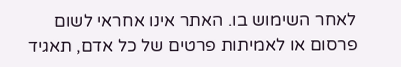לאחר השימוש בו. האתר אינו אחראי לשום פרסום או לאמיתות פרטים של כל אדם, תאגיד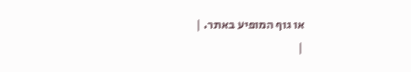או גוף המופיע באתר. |
|